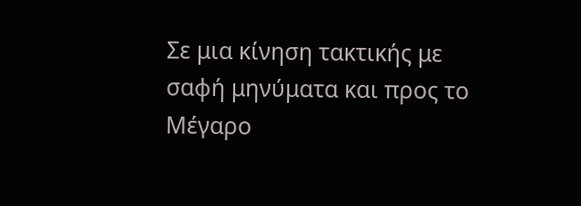Σε μια κίνηση τακτικής με σαφή μηνύματα και προς το Μέγαρο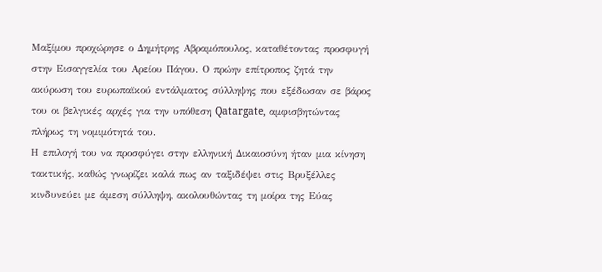Μαξίμου προχώρησε ο Δημήτρης Αβραμόπουλος, καταθέτοντας προσφυγή στην Εισαγγελία του Αρείου Πάγου. Ο πρώην επίτροπος ζητά την ακύρωση του ευρωπαϊκού εντάλματος σύλληψης που εξέδωσαν σε βάρος του οι βελγικές αρχές για την υπόθεση Qatargate, αμφισβητώντας πλήρως τη νομιμότητά του.
Η επιλογή του να προσφύγει στην ελληνική Δικαιοσύνη ήταν μια κίνηση τακτικής, καθώς γνωρίζει καλά πως αν ταξιδέψει στις Βρυξέλλες κινδυνεύει με άμεση σύλληψη, ακολουθώντας τη μοίρα της Εύας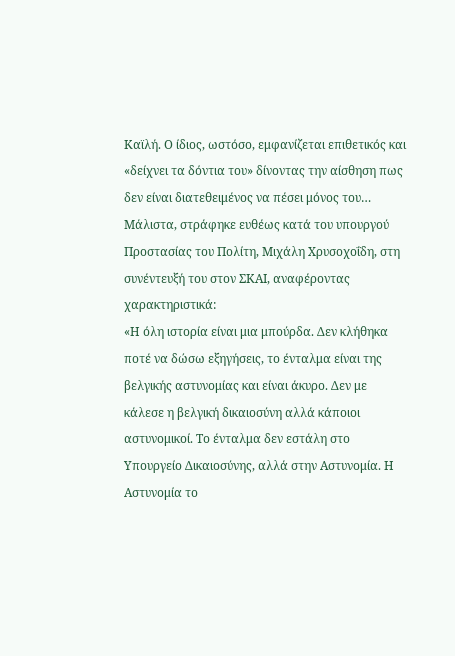Καϊλή. Ο ίδιος, ωστόσο, εμφανίζεται επιθετικός και «δείχνει τα δόντια του» δίνοντας την αίσθηση πως δεν είναι διατεθειμένος να πέσει μόνος του…
Μάλιστα, στράφηκε ευθέως κατά του υπουργού Προστασίας του Πολίτη, Μιχάλη Χρυσοχοΐδη, στη συνέντευξή του στον ΣΚΑΙ, αναφέροντας χαρακτηριστικά:
«Η όλη ιστορία είναι μια μπούρδα. Δεν κλήθηκα ποτέ να δώσω εξηγήσεις, το ένταλμα είναι της βελγικής αστυνομίας και είναι άκυρο. Δεν με κάλεσε η βελγική δικαιοσύνη αλλά κάποιοι αστυνομικοί. Το ένταλμα δεν εστάλη στο Υπουργείο Δικαιοσύνης, αλλά στην Αστυνομία. Η Αστυνομία το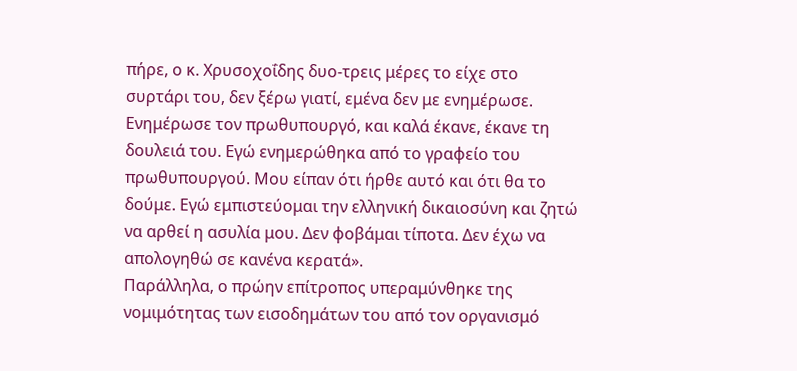πήρε, ο κ. Χρυσοχοΐδης δυο-τρεις μέρες το είχε στο συρτάρι του, δεν ξέρω γιατί, εμένα δεν με ενημέρωσε. Ενημέρωσε τον πρωθυπουργό, και καλά έκανε, έκανε τη δουλειά του. Εγώ ενημερώθηκα από το γραφείο του πρωθυπουργού. Μου είπαν ότι ήρθε αυτό και ότι θα το δούμε. Εγώ εμπιστεύομαι την ελληνική δικαιοσύνη και ζητώ να αρθεί η ασυλία μου. Δεν φοβάμαι τίποτα. Δεν έχω να απολογηθώ σε κανένα κερατά».
Παράλληλα, ο πρώην επίτροπος υπεραμύνθηκε της νομιμότητας των εισοδημάτων του από τον οργανισμό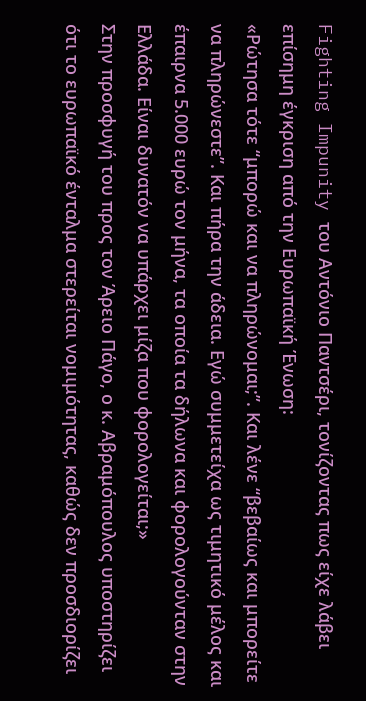Fighting Impunity του Αντόνιο Παντσέρι, τονίζοντας πως είχε λάβει επίσημη έγκριση από την Ευρωπαϊκή Ένωση:
«Ρώτησα τότε “μπορώ και να πληρώνομαι;”. Και λένε “βεβαίως και μπορείτε να πληρώνεστε”. Και πήρα την άδεια. Εγώ συμμετείχα ως τιμητικό μέλος και έπαιρνα 5.000 ευρώ τον μήνα, τα οποία τα δήλωνα και φορολογούνταν στην Ελλάδα. Είναι δυνατόν να υπάρχει μίζα που φορολογείται;»
Στην προσφυγή του προς τον Άρειο Πάγο, ο κ. Αβραμόπουλος υποστηρίζει ότι το ευρωπαϊκό ένταλμα στερείται νομιμότητας, καθώς δεν προσδιορίζει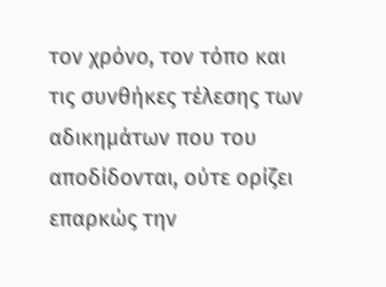τον χρόνο, τον τόπο και τις συνθήκες τέλεσης των αδικημάτων που του αποδίδονται, ούτε ορίζει επαρκώς την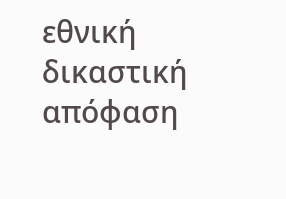εθνική δικαστική απόφαση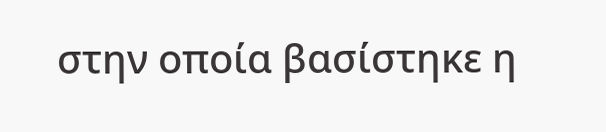στην οποία βασίστηκε η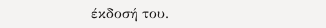έκδοσή του.